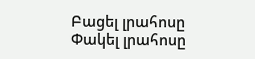Բացել լրահոսը Փակել լրահոսը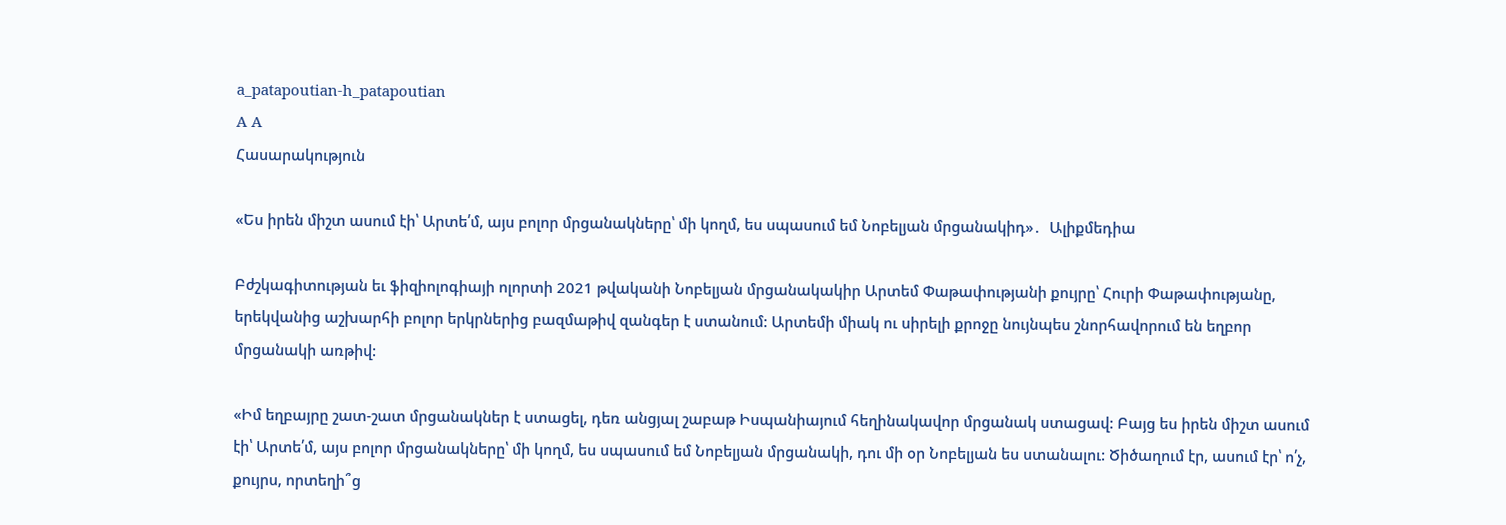a_patapoutian-h_patapoutian
A A
Հասարակություն

«Ես իրեն միշտ ասում էի՝ Արտե՛մ, այս բոլոր մրցանակները՝ մի կողմ, ես սպասում եմ Նոբելյան մրցանակիդ»․  Ալիքմեդիա

Բժշկագիտության եւ ֆիզիոլոգիայի ոլորտի 2021 թվականի Նոբելյան մրցանակակիր Արտեմ Փաթափությանի քույրը՝ Հուրի Փաթափությանը, երեկվանից աշխարհի բոլոր երկրներից բազմաթիվ զանգեր է ստանում: Արտեմի միակ ու սիրելի քրոջը նույնպես շնորհավորում են եղբոր մրցանակի առթիվ:

«Իմ եղբայրը շատ-շատ մրցանակներ է ստացել, դեռ անցյալ շաբաթ Իսպանիայում հեղինակավոր մրցանակ ստացավ: Բայց ես իրեն միշտ ասում էի՝ Արտե՛մ, այս բոլոր մրցանակները՝ մի կողմ, ես սպասում եմ Նոբելյան մրցանակի, դու մի օր Նոբելյան ես ստանալու: Ծիծաղում էր, ասում էր՝ ո՛չ, քույրս, որտեղի՞ց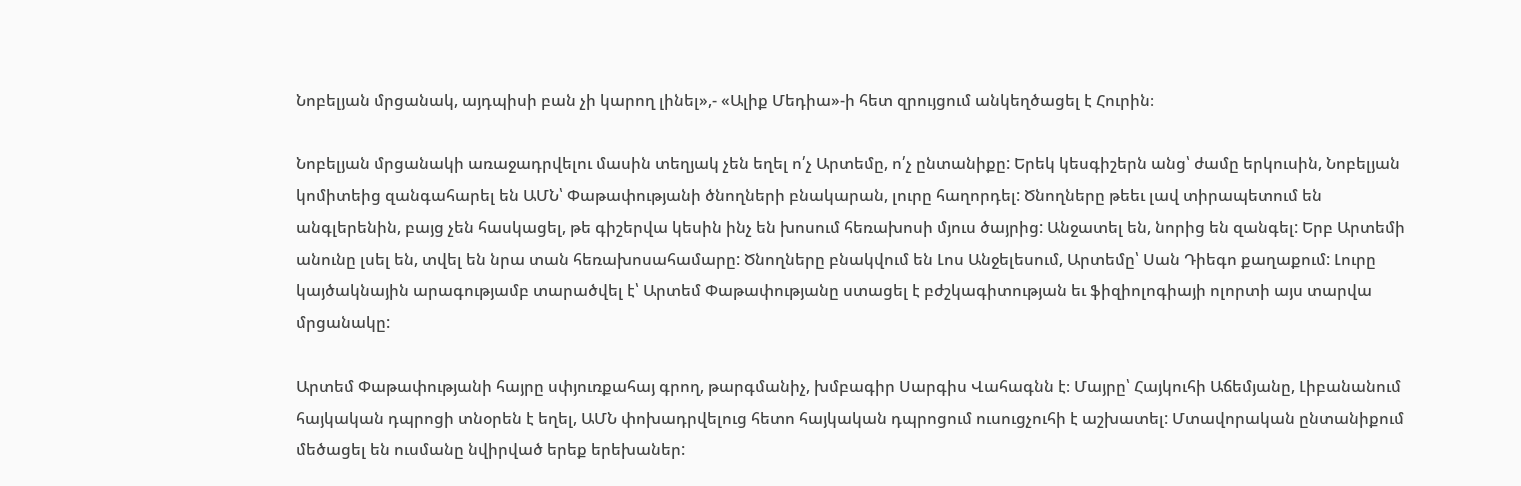Նոբելյան մրցանակ, այդպիսի բան չի կարող լինել»,- «Ալիք Մեդիա»-ի հետ զրույցում անկեղծացել է Հուրին։

Նոբելյան մրցանակի առաջադրվելու մասին տեղյակ չեն եղել ո՛չ Արտեմը, ո՛չ ընտանիքը: Երեկ կեսգիշերն անց՝ ժամը երկուսին, Նոբելյան կոմիտեից զանգահարել են ԱՄՆ՝ Փաթափությանի ծնողների բնակարան, լուրը հաղորդել: Ծնողները թեեւ լավ տիրապետում են անգլերենին, բայց չեն հասկացել, թե գիշերվա կեսին ինչ են խոսում հեռախոսի մյուս ծայրից: Անջատել են, նորից են զանգել: Երբ Արտեմի անունը լսել են, տվել են նրա տան հեռախոսահամարը: Ծնողները բնակվում են Լոս Անջելեսում, Արտեմը՝ Սան Դիեգո քաղաքում: Լուրը կայծակնային արագությամբ տարածվել է՝ Արտեմ Փաթափությանը ստացել է բժշկագիտության եւ ֆիզիոլոգիայի ոլորտի այս տարվա մրցանակը:

Արտեմ Փաթափությանի հայրը սփյուռքահայ գրող, թարգմանիչ, խմբագիր Սարգիս Վահագնն է։ Մայրը՝ Հայկուհի Աճեմյանը, Լիբանանում հայկական դպրոցի տնօրեն է եղել, ԱՄՆ փոխադրվելուց հետո հայկական դպրոցում ուսուցչուհի է աշխատել: Մտավորական ընտանիքում մեծացել են ուսմանը նվիրված երեք երեխաներ: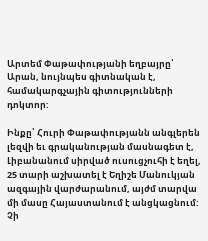Արտեմ Փաթափությանի եղբայրը՝ Արան, նույնպես գիտնական է, համակարգչային գիտությունների դոկտոր:

Ինքը՝ Հուրի Փաթափությանն անգլերեն լեզվի եւ գրականության մասնագետ է, Լիբանանում սիրված ուսուցչուհի է եղել, 25 տարի աշխատել է Եղիշե Մանուկյան ազգային վարժարանում, այժմ տարվա մի մասը Հայաստանում է անցկացնում: Չի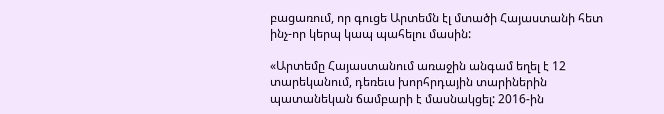բացառում, որ գուցե Արտեմն էլ մտածի Հայաստանի հետ ինչ-որ կերպ կապ պահելու մասին:

«Արտեմը Հայաստանում առաջին անգամ եղել է 12 տարեկանում, դեռեւս խորհրդային տարիներին պատանեկան ճամբարի է մասնակցել: 2016-ին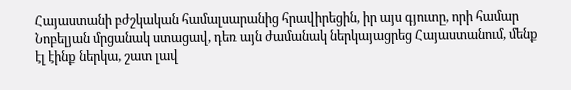Հայաստանի բժշկական համալսարանից հրավիրեցին, իր այս գյուտը, որի համար Նոբելյան մրցանակ ստացավ, դեռ այն ժամանակ ներկայացրեց Հայաստանում, մենք էլ էինք ներկա, շատ լավ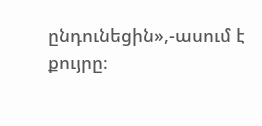ընդունեցին»,-ասում է քույրը։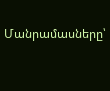Մանրամասները՝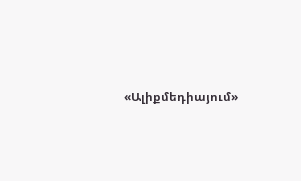«Ալիքմեդիայում»